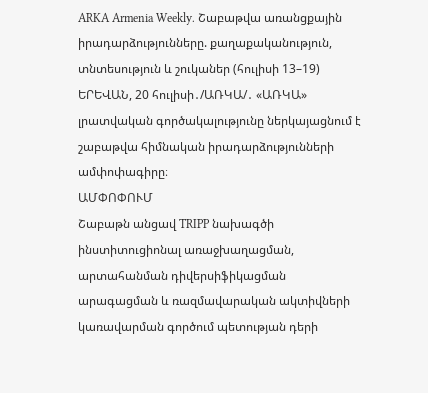ARKA Armenia Weekly. Շաբաթվա առանցքային իրադարձությունները. քաղաքականություն, տնտեսություն և շուկաներ (հուլիսի 13–19)
ԵՐԵՎԱՆ, 20 հուլիսի․/ԱՌԿԱ/․ «ԱՌԿԱ» լրատվական գործակալությունը ներկայացնում է շաբաթվա հիմնական իրադարձությունների ամփոփագիրը։
ԱՄՓՈՓՈՒՄ
Շաբաթն անցավ TRIPP նախագծի ինստիտուցիոնալ առաջխաղացման, արտահանման դիվերսիֆիկացման արագացման և ռազմավարական ակտիվների կառավարման գործում պետության դերի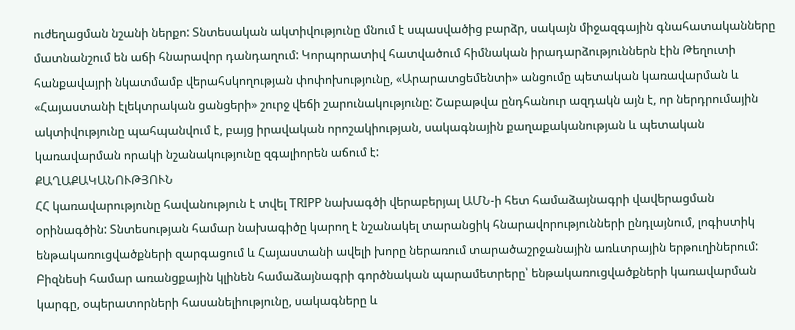ուժեղացման նշանի ներքո: Տնտեսական ակտիվությունը մնում է սպասվածից բարձր, սակայն միջազգային գնահատականները մատնանշում են աճի հնարավոր դանդաղում: Կորպորատիվ հատվածում հիմնական իրադարձություններն էին Թեղուտի հանքավայրի նկատմամբ վերահսկողության փոփոխությունը, «Արարատցեմենտի» անցումը պետական կառավարման և «Հայաստանի էլեկտրական ցանցերի» շուրջ վեճի շարունակությունը: Շաբաթվա ընդհանուր ազդակն այն է, որ ներդրումային ակտիվությունը պահպանվում է, բայց իրավական որոշակիության, սակագնային քաղաքականության և պետական կառավարման որակի նշանակությունը զգալիորեն աճում է:
ՔԱՂԱՔԱԿԱՆՈՒԹՅՈՒՆ
ՀՀ կառավարությունը հավանություն է տվել TRIPP նախագծի վերաբերյալ ԱՄՆ-ի հետ համաձայնագրի վավերացման օրինագծին: Տնտեսության համար նախագիծը կարող է նշանակել տարանցիկ հնարավորությունների ընդլայնում, լոգիստիկ ենթակառուցվածքների զարգացում և Հայաստանի ավելի խորը ներառում տարածաշրջանային առևտրային երթուղիներում: Բիզնեսի համար առանցքային կլինեն համաձայնագրի գործնական պարամետրերը՝ ենթակառուցվածքների կառավարման կարգը, օպերատորների հասանելիությունը, սակագները և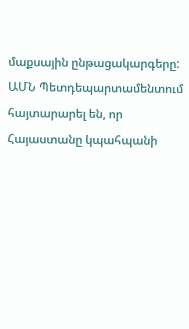մաքսային ընթացակարգերը:
ԱՄՆ Պետդեպարտամենտում հայտարարել են, որ Հայաստանը կպահպանի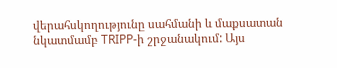վերահսկողությունը սահմանի և մաքսատան նկատմամբ TRIPP-ի շրջանակում: Այս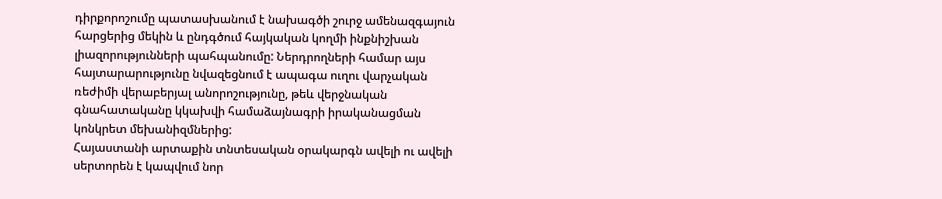դիրքորոշումը պատասխանում է նախագծի շուրջ ամենազգայուն հարցերից մեկին և ընդգծում հայկական կողմի ինքնիշխան լիազորությունների պահպանումը: Ներդրողների համար այս հայտարարությունը նվազեցնում է ապագա ուղու վարչական ռեժիմի վերաբերյալ անորոշությունը, թեև վերջնական գնահատականը կկախվի համաձայնագրի իրականացման կոնկրետ մեխանիզմներից:
Հայաստանի արտաքին տնտեսական օրակարգն ավելի ու ավելի սերտորեն է կապվում նոր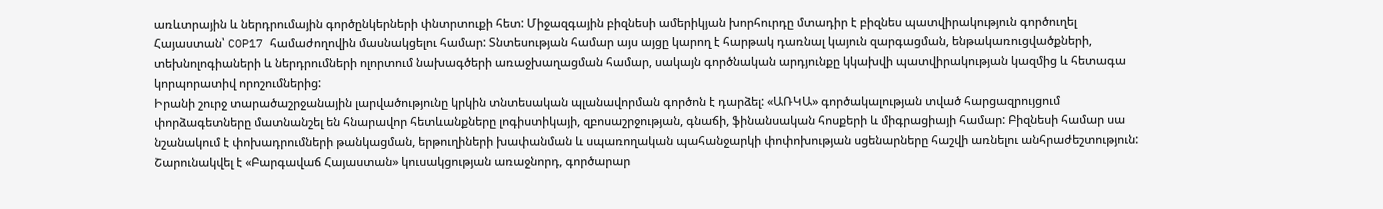առևտրային և ներդրումային գործընկերների փնտրտուքի հետ: Միջազգային բիզնեսի ամերիկյան խորհուրդը մտադիր է բիզնես պատվիրակություն գործուղել Հայաստան՝ COP17 համաժողովին մասնակցելու համար: Տնտեսության համար այս այցը կարող է հարթակ դառնալ կայուն զարգացման, ենթակառուցվածքների, տեխնոլոգիաների և ներդրումների ոլորտում նախագծերի առաջխաղացման համար, սակայն գործնական արդյունքը կկախվի պատվիրակության կազմից և հետագա կորպորատիվ որոշումներից:
Իրանի շուրջ տարածաշրջանային լարվածությունը կրկին տնտեսական պլանավորման գործոն է դարձել: «ԱՌԿԱ» գործակալության տված հարցազրույցում փորձագետները մատնանշել են հնարավոր հետևանքները լոգիստիկայի, զբոսաշրջության, գնաճի, ֆինանսական հոսքերի և միգրացիայի համար: Բիզնեսի համար սա նշանակում է փոխադրումների թանկացման, երթուղիների խափանման և սպառողական պահանջարկի փոփոխության սցենարները հաշվի առնելու անհրաժեշտություն:
Շարունակվել է «Բարգավաճ Հայաստան» կուսակցության առաջնորդ, գործարար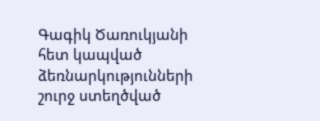Գագիկ Ծառուկյանի հետ կապված ձեռնարկությունների շուրջ ստեղծված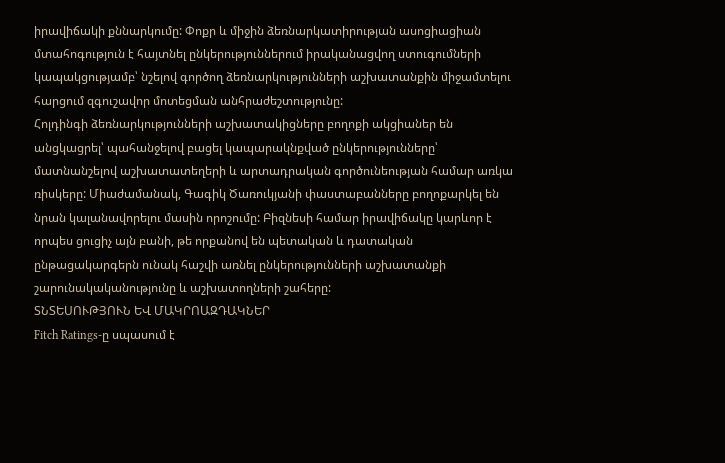իրավիճակի քննարկումը: Փոքր և միջին ձեռնարկատիրության ասոցիացիան մտահոգություն է հայտնել ընկերություններում իրականացվող ստուգումների կապակցությամբ՝ նշելով գործող ձեռնարկությունների աշխատանքին միջամտելու հարցում զգուշավոր մոտեցման անհրաժեշտությունը:
Հոլդինգի ձեռնարկությունների աշխատակիցները բողոքի ակցիաներ են անցկացրել՝ պահանջելով բացել կապարակնքված ընկերությունները՝ մատնանշելով աշխատատեղերի և արտադրական գործունեության համար առկա ռիսկերը: Միաժամանակ, Գագիկ Ծառուկյանի փաստաբանները բողոքարկել են նրան կալանավորելու մասին որոշումը: Բիզնեսի համար իրավիճակը կարևոր է որպես ցուցիչ այն բանի, թե որքանով են պետական և դատական ընթացակարգերն ունակ հաշվի առնել ընկերությունների աշխատանքի շարունակականությունը և աշխատողների շահերը:
ՏՆՏԵՍՈՒԹՅՈՒՆ ԵՎ ՄԱԿՐՈԱԶԴԱԿՆԵՐ
Fitch Ratings-ը սպասում է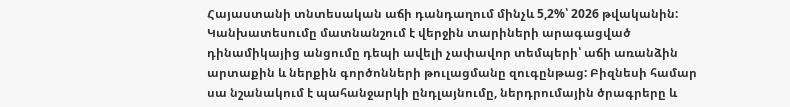Հայաստանի տնտեսական աճի դանդաղում մինչև 5,2%՝ 2026 թվականին: Կանխատեսումը մատնանշում է վերջին տարիների արագացված դինամիկայից անցումը դեպի ավելի չափավոր տեմպերի՝ աճի առանձին արտաքին և ներքին գործոնների թուլացմանը զուգընթաց: Բիզնեսի համար սա նշանակում է պահանջարկի ընդլայնումը, ներդրումային ծրագրերը և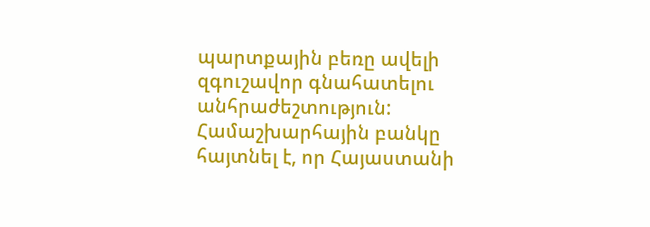պարտքային բեռը ավելի զգուշավոր գնահատելու անհրաժեշտություն:
Համաշխարհային բանկը հայտնել է, որ Հայաստանի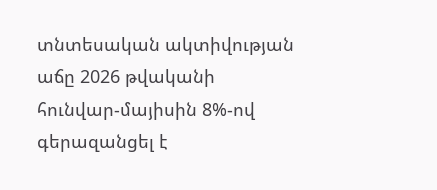տնտեսական ակտիվության աճը 2026 թվականի հունվար-մայիսին 8%-ով գերազանցել է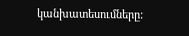կանխատեսումները: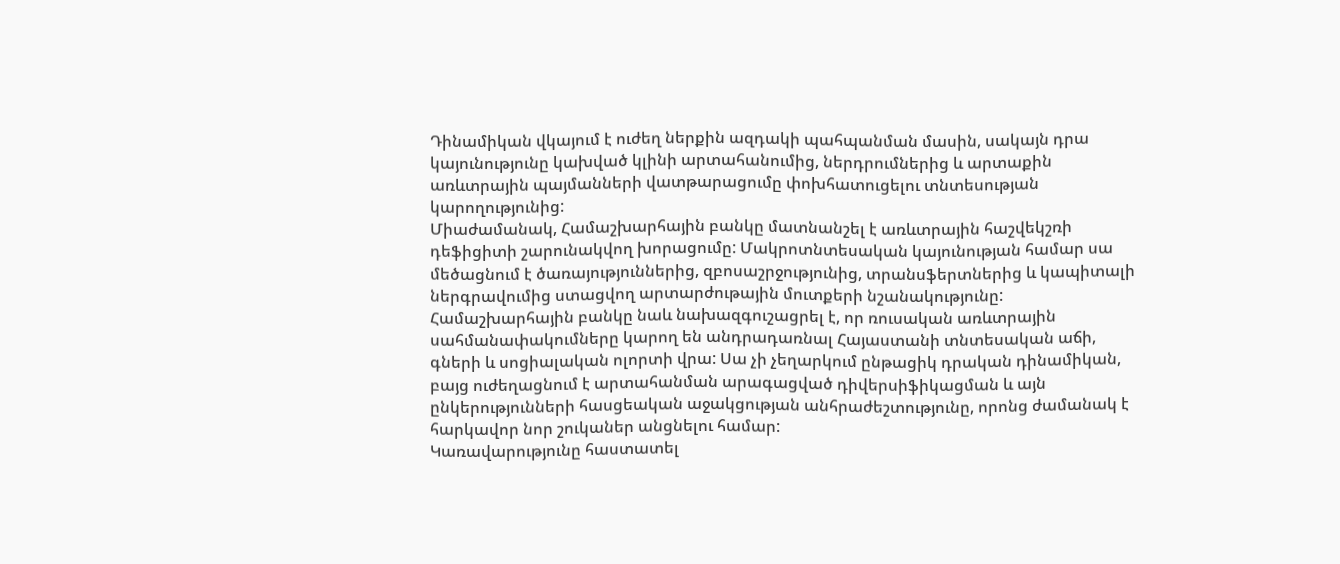Դինամիկան վկայում է ուժեղ ներքին ազդակի պահպանման մասին, սակայն դրա կայունությունը կախված կլինի արտահանումից, ներդրումներից և արտաքին առևտրային պայմանների վատթարացումը փոխհատուցելու տնտեսության կարողությունից:
Միաժամանակ, Համաշխարհային բանկը մատնանշել է առևտրային հաշվեկշռի դեֆիցիտի շարունակվող խորացումը: Մակրոտնտեսական կայունության համար սա մեծացնում է ծառայություններից, զբոսաշրջությունից, տրանսֆերտներից և կապիտալի ներգրավումից ստացվող արտարժութային մուտքերի նշանակությունը:
Համաշխարհային բանկը նաև նախազգուշացրել է, որ ռուսական առևտրային սահմանափակումները կարող են անդրադառնալ Հայաստանի տնտեսական աճի, գների և սոցիալական ոլորտի վրա: Սա չի չեղարկում ընթացիկ դրական դինամիկան, բայց ուժեղացնում է արտահանման արագացված դիվերսիֆիկացման և այն ընկերությունների հասցեական աջակցության անհրաժեշտությունը, որոնց ժամանակ է հարկավոր նոր շուկաներ անցնելու համար:
Կառավարությունը հաստատել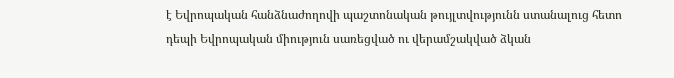է Եվրոպական հանձնաժողովի պաշտոնական թույլտվությունն ստանալուց հետո դեպի Եվրոպական միություն սառեցված ու վերամշակված ձկան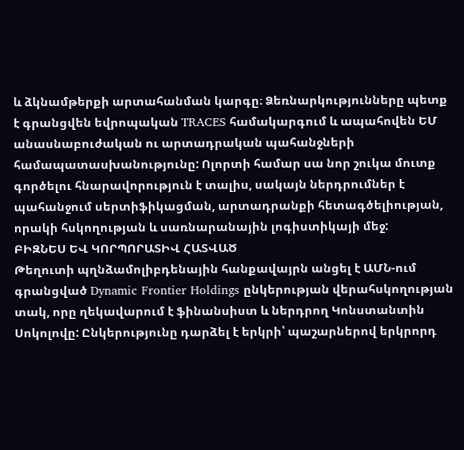և ձկնամթերքի արտահանման կարգը։ Ձեռնարկությունները պետք է գրանցվեն եվրոպական TRACES համակարգում և ապահովեն ԵՄ անասնաբուժական ու արտադրական պահանջների համապատասխանությունը: Ոլորտի համար սա նոր շուկա մուտք գործելու հնարավորություն է տալիս, սակայն ներդրումներ է պահանջում սերտիֆիկացման, արտադրանքի հետագծելիության, որակի հսկողության և սառնարանային լոգիստիկայի մեջ:
ԲԻԶՆԵՍ ԵՎ ԿՈՐՊՈՐԱՏԻՎ ՀԱՏՎԱԾ
Թեղուտի պղնձամոլիբդենային հանքավայրն անցել է ԱՄՆ-ում գրանցված Dynamic Frontier Holdings ընկերության վերահսկողության տակ, որը ղեկավարում է ֆինանսիստ և ներդրող Կոնստանտին Սոկոլովը: Ընկերությունը դարձել է երկրի՝ պաշարներով երկրորդ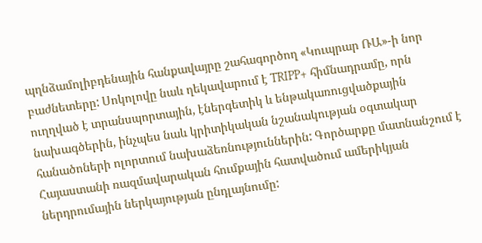պղնձամոլիբդենային հանքավայրը շահագործող «Կուպրար ՌԱ»-ի նոր բաժնետերը: Սոկոլովը նաև ղեկավարում է TRIPP+ հիմնադրամը, որն ուղղված է տրանսպորտային, էներգետիկ և ենթակառուցվածքային նախագծերին, ինչպես նաև կրիտիկական նշանակության օգտակար հանածոների ոլորտում նախաձեռնություններին: Գործարքը մատնանշում է Հայաստանի ռազմավարական հումքային հատվածում ամերիկյան ներդրումային ներկայության ընդլայնումը: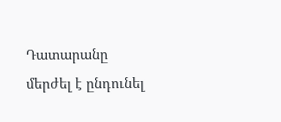Դատարանը մերժել է ընդունել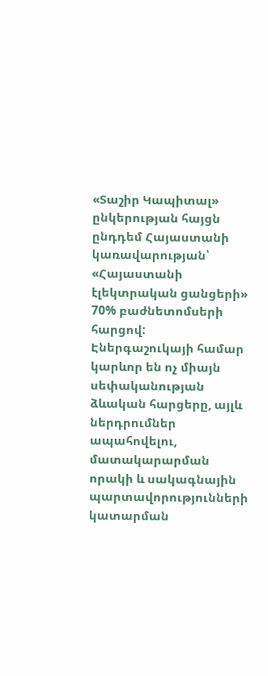«Տաշիր Կապիտալ» ընկերության հայցն ընդդեմ Հայաստանի կառավարության՝ «Հայաստանի էլեկտրական ցանցերի» 70% բաժնետոմսերի հարցով: Էներգաշուկայի համար կարևոր են ոչ միայն սեփականության ձևական հարցերը, այլև ներդրումներ ապահովելու, մատակարարման որակի և սակագնային պարտավորությունների կատարման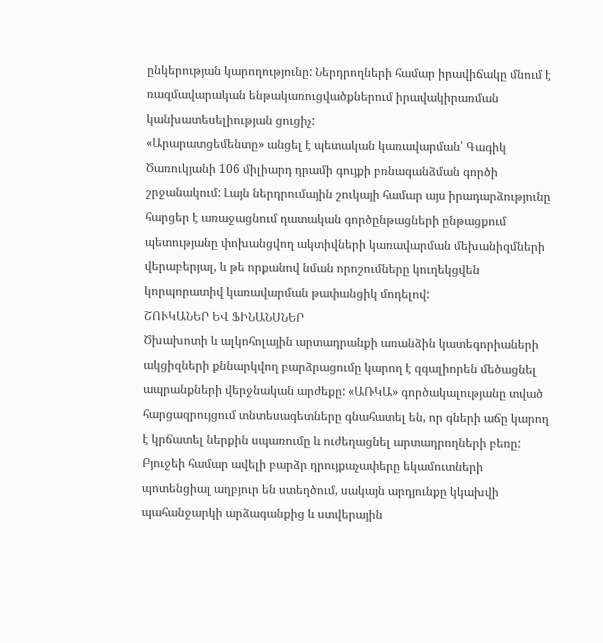ընկերության կարողությունը: Ներդրողների համար իրավիճակը մնում է ռազմավարական ենթակառուցվածքներում իրավակիրառման կանխատեսելիության ցուցիչ:
«Արարատցեմենտը» անցել է պետական կառավարման՝ Գագիկ Ծառուկյանի 106 միլիարդ դրամի գույքի բռնագանձման գործի շրջանակում: Լայն ներդրումային շուկայի համար այս իրադարձությունը հարցեր է առաջացնում դատական գործընթացների ընթացքում պետությանը փոխանցվող ակտիվների կառավարման մեխանիզմների վերաբերյալ, և թե որքանով նման որոշումները կուղեկցվեն կորպորատիվ կառավարման թափանցիկ մոդելով:
ՇՈՒԿԱՆԵՐ ԵՎ ՖԻՆԱՆՍՆԵՐ
Ծխախոտի և ալկոհոլային արտադրանքի առանձին կատեգորիաների ակցիզների քննարկվող բարձրացումը կարող է զգալիորեն մեծացնել ապրանքների վերջնական արժեքը: «ԱՌԿԱ» գործակալությանը տված հարցազրույցում տնտեսագետները գնահատել են, որ գների աճը կարող է կրճատել ներքին սպառումը և ուժեղացնել արտադրողների բեռը: Բյուջեի համար ավելի բարձր դրույքաչափերը եկամուտների պոտենցիալ աղբյուր են ստեղծում, սակայն արդյունքը կկախվի պահանջարկի արձագանքից և ստվերային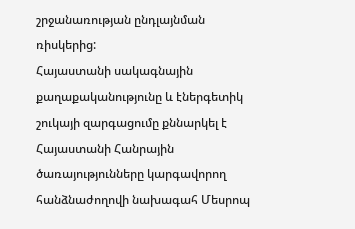շրջանառության ընդլայնման ռիսկերից:
Հայաստանի սակագնային քաղաքականությունը և էներգետիկ շուկայի զարգացումը քննարկել է Հայաստանի Հանրային ծառայությունները կարգավորող հանձնաժողովի նախագահ Մեսրոպ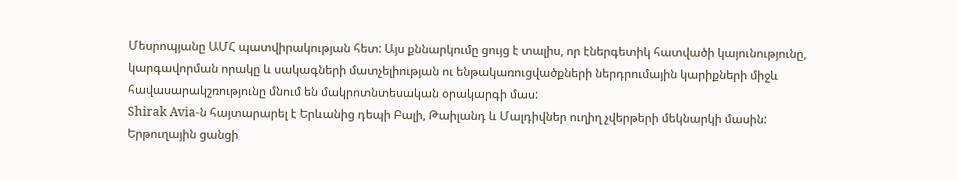Մեսրոպյանը ԱՄՀ պատվիրակության հետ: Այս քննարկումը ցույց է տալիս, որ էներգետիկ հատվածի կայունությունը, կարգավորման որակը և սակագների մատչելիության ու ենթակառուցվածքների ներդրումային կարիքների միջև հավասարակշռությունը մնում են մակրոտնտեսական օրակարգի մաս:
Shirak Avia-ն հայտարարել է Երևանից դեպի Բալի, Թաիլանդ և Մալդիվներ ուղիղ չվերթերի մեկնարկի մասին: Երթուղային ցանցի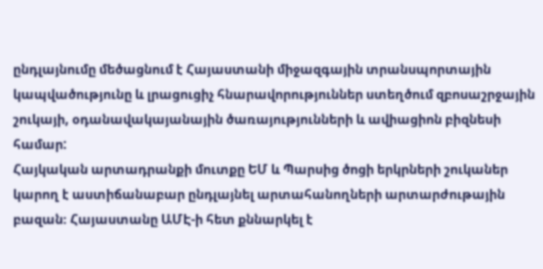ընդլայնումը մեծացնում է Հայաստանի միջազգային տրանսպորտային կապվածությունը և լրացուցիչ հնարավորություններ ստեղծում զբոսաշրջային շուկայի, օդանավակայանային ծառայությունների և ավիացիոն բիզնեսի համար:
Հայկական արտադրանքի մուտքը ԵՄ և Պարսից ծոցի երկրների շուկաներ կարող է աստիճանաբար ընդլայնել արտահանողների արտարժութային բազան։ Հայաստանը ԱՄԷ-ի հետ քննարկել է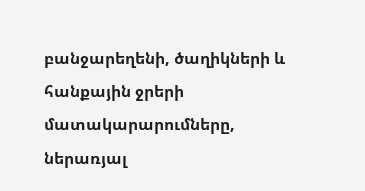բանջարեղենի, ծաղիկների և հանքային ջրերի մատակարարումները, ներառյալ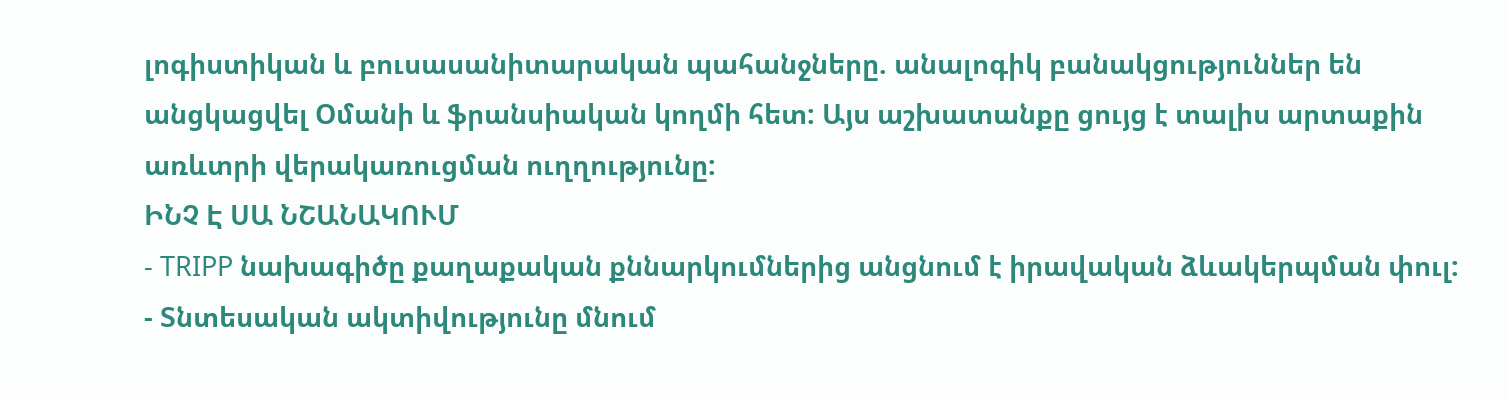լոգիստիկան և բուսասանիտարական պահանջները. անալոգիկ բանակցություններ են անցկացվել Օմանի և ֆրանսիական կողմի հետ: Այս աշխատանքը ցույց է տալիս արտաքին առևտրի վերակառուցման ուղղությունը:
ԻՆՉ Է ՍԱ ՆՇԱՆԱԿՈՒՄ
- TRIPP նախագիծը քաղաքական քննարկումներից անցնում է իրավական ձևակերպման փուլ:
- Տնտեսական ակտիվությունը մնում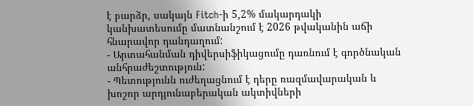է բարձր, սակայն Fitch-ի 5,2% մակարդակի կանխատեսումը մատնանշում է 2026 թվականին աճի հնարավոր դանդաղում:
- Արտահանման դիվերսիֆիկացումը դառնում է գործնական անհրաժեշտություն:
- Պետությունն ուժեղացնում է դերը ռազմավարական և խոշոր արդյունաբերական ակտիվների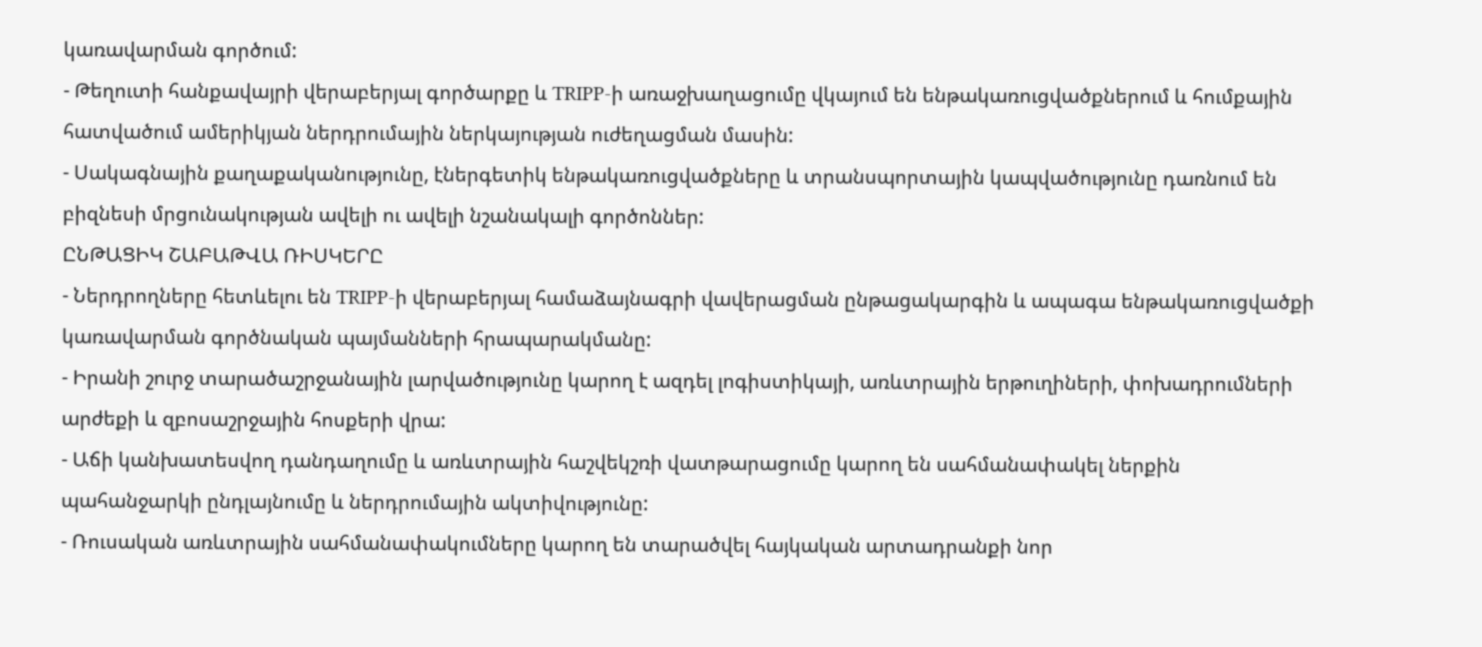կառավարման գործում:
- Թեղուտի հանքավայրի վերաբերյալ գործարքը և TRIPP-ի առաջխաղացումը վկայում են ենթակառուցվածքներում և հումքային հատվածում ամերիկյան ներդրումային ներկայության ուժեղացման մասին:
- Սակագնային քաղաքականությունը, էներգետիկ ենթակառուցվածքները և տրանսպորտային կապվածությունը դառնում են բիզնեսի մրցունակության ավելի ու ավելի նշանակալի գործոններ:
ԸՆԹԱՑԻԿ ՇԱԲԱԹՎԱ ՌԻՍԿԵՐԸ
- Ներդրողները հետևելու են TRIPP-ի վերաբերյալ համաձայնագրի վավերացման ընթացակարգին և ապագա ենթակառուցվածքի կառավարման գործնական պայմանների հրապարակմանը:
- Իրանի շուրջ տարածաշրջանային լարվածությունը կարող է ազդել լոգիստիկայի, առևտրային երթուղիների, փոխադրումների արժեքի և զբոսաշրջային հոսքերի վրա:
- Աճի կանխատեսվող դանդաղումը և առևտրային հաշվեկշռի վատթարացումը կարող են սահմանափակել ներքին պահանջարկի ընդլայնումը և ներդրումային ակտիվությունը:
- Ռուսական առևտրային սահմանափակումները կարող են տարածվել հայկական արտադրանքի նոր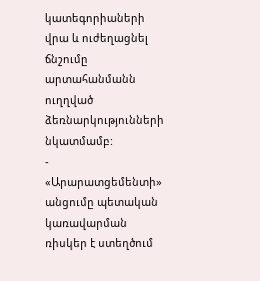կատեգորիաների վրա և ուժեղացնել ճնշումը արտահանմանն ուղղված ձեռնարկությունների նկատմամբ:
- «Արարատցեմենտի» անցումը պետական կառավարման ռիսկեր է ստեղծում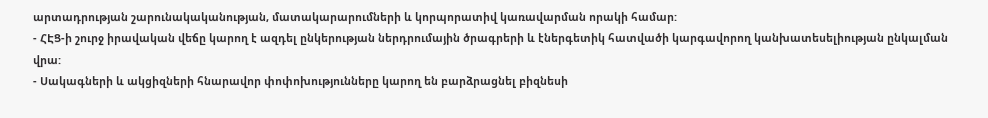արտադրության շարունակականության, մատակարարումների և կորպորատիվ կառավարման որակի համար:
- ՀԷՑ-ի շուրջ իրավական վեճը կարող է ազդել ընկերության ներդրումային ծրագրերի և էներգետիկ հատվածի կարգավորող կանխատեսելիության ընկալման վրա:
- Սակագների և ակցիզների հնարավոր փոփոխությունները կարող են բարձրացնել բիզնեսի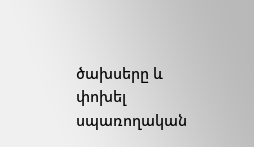ծախսերը և փոխել սպառողական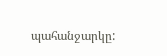պահանջարկը: